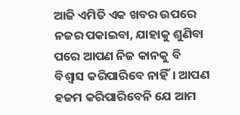ଆଜି ଏମିତି ଏକ ଖବର ଉପରେ ନଜର ପକାଇବା, ଯାହାକୁ ଶୁଣିବା ପରେ ଆପଣ ନିଜ କାନକୁ ବି ବିଶ୍ୱାସ କରିପାରିବେ ନାହିଁ। ଆପଣ ହଜମ କରିପାରିବେନି ଯେ ଆମ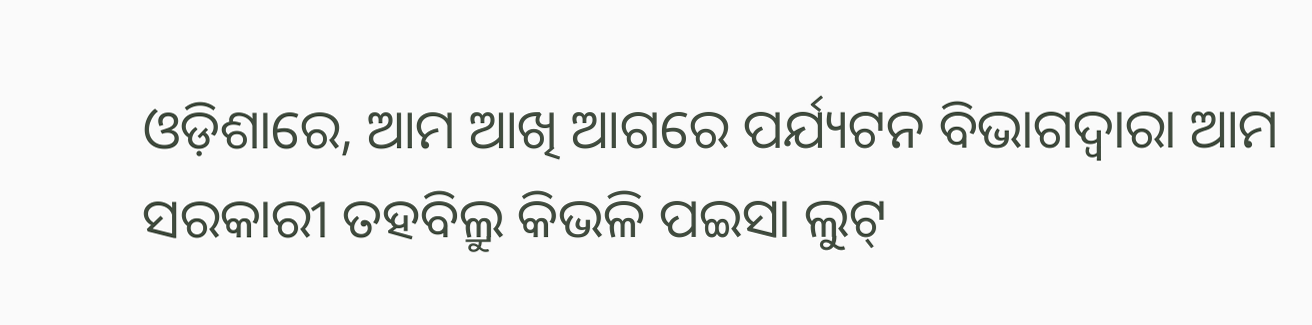ଓଡ଼ିଶାରେ, ଆମ ଆଖି ଆଗରେ ପର୍ଯ୍ୟଟନ ବିଭାଗଦ୍ୱାରା ଆମ ସରକାରୀ ତହବିଲ୍ରୁ କିଭଳି ପଇସା ଲୁଟ୍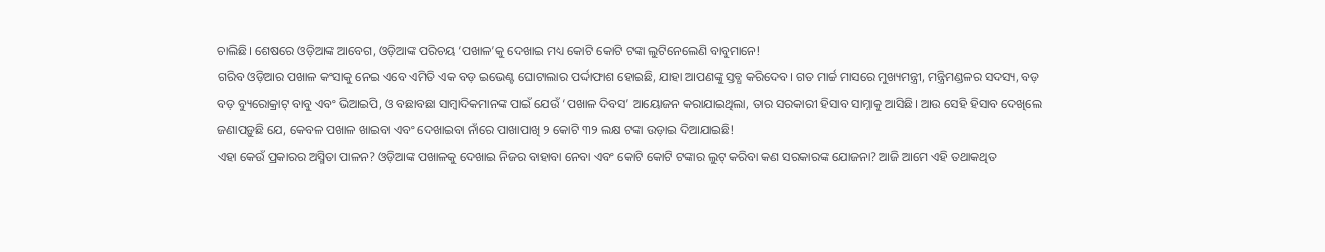ଚାଲିଛି। ଶେଷରେ ଓଡ଼ିଆଙ୍କ ଆବେଗ, ଓଡ଼ିଆଙ୍କ ପରିଚୟ ‘ପଖାଳ’କୁ ଦେଖାଇ ମଧ୍ୟ କୋଟି କୋଟି ଟଙ୍କା ଲୁଟିନେଲେଣି ବାବୁମାନେ!
ଗରିବ ଓଡ଼ିଆର ପଖାଳ କଂସାକୁ ନେଇ ଏବେ ଏମିତି ଏକ ବଡ଼ ଇଭେଣ୍ଟ ଘୋଟାଲାର ପର୍ଦ୍ଦାଫାଶ ହୋଇଛି, ଯାହା ଆପଣଙ୍କୁ ସ୍ତବ୍ଧ କରିଦେବ। ଗତ ମାର୍ଚ୍ଚ ମାସରେ ମୁଖ୍ୟମନ୍ତ୍ରୀ, ମନ୍ତ୍ରିମଣ୍ଡଳର ସଦସ୍ୟ, ବଡ଼ ବଡ଼ ବ୍ୟୁରୋକ୍ରାଟ୍ ବାବୁ ଏବଂ ଭିଆଇପି, ଓ ବଛାବଛା ସାମ୍ବାଦିକମାନଙ୍କ ପାଇଁ ଯେଉଁ ‘ପଖାଳ ଦିବସ’ ଆୟୋଜନ କରାଯାଇଥିଲା, ତାର ସରକାରୀ ହିସାବ ସାମ୍ନାକୁ ଆସିଛି। ଆଉ ସେହି ହିସାବ ଦେଖିଲେ ଜଣାପଡ଼ୁଛି ଯେ, କେବଳ ପଖାଳ ଖାଇବା ଏବଂ ଦେଖାଇବା ନାଁରେ ପାଖାପାଖି ୨ କୋଟି ୩୨ ଲକ୍ଷ ଟଙ୍କା ଉଡ଼ାଇ ଦିଆଯାଇଛି!
ଏହା କେଉଁ ପ୍ରକାରର ଅସ୍ମିତା ପାଳନ? ଓଡ଼ିଆଙ୍କ ପଖାଳକୁ ଦେଖାଇ ନିଜର ବାହାବା ନେବା ଏବଂ କୋଟି କୋଟି ଟଙ୍କାର ଲୁଟ୍ କରିବା କଣ ସରକାରଙ୍କ ଯୋଜନା? ଆଜି ଆମେ ଏହି ତଥାକଥିତ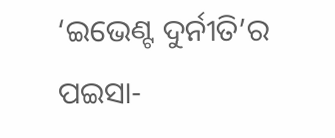‘ଇଭେଣ୍ଟ ଦୁର୍ନୀତି’ର ପଇସା-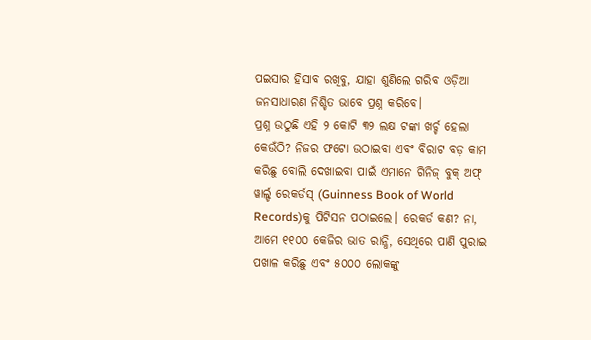ପଇସାର ହିସାବ ରଖିବୁ, ଯାହା ଶୁଣିଲେ ଗରିବ ଓଡ଼ିଆ ଜନସାଧାରଣ ନିଶ୍ଚିତ ଭାବେ ପ୍ରଶ୍ନ କରିବେ।
ପ୍ରଶ୍ନ ଉଠୁଛି ଏହି ୨ କୋଟି ୩୨ ଲକ୍ଷ ଟଙ୍କା ଖର୍ଚ୍ଚ ହେଲା କେଉଁଠି? ନିଜର ଫଟୋ ଉଠାଇବା ଏବଂ ବିରାଟ ବଡ଼ କାମ କରିଛୁ ବୋଲି ଦେଖାଇବା ପାଇଁ ଏମାନେ ଗିନିଜ୍ ବୁକ୍ ଅଫ୍ ୱାର୍ଲ୍ଡ ରେକର୍ଡସ୍ (Guinness Book of World Records)କୁ ପିଟିସନ ପଠାଇଲେ। ରେକର୍ଡ କଣ? ନା, ଆମେ ୧୧୦୦ କେଜିର ଭାତ ରାନ୍ଧି, ସେଥିରେ ପାଣି ପୁରାଇ ପଖାଳ କରିଛୁ ଏବଂ ୫୦୦୦ ଲୋକଙ୍କୁ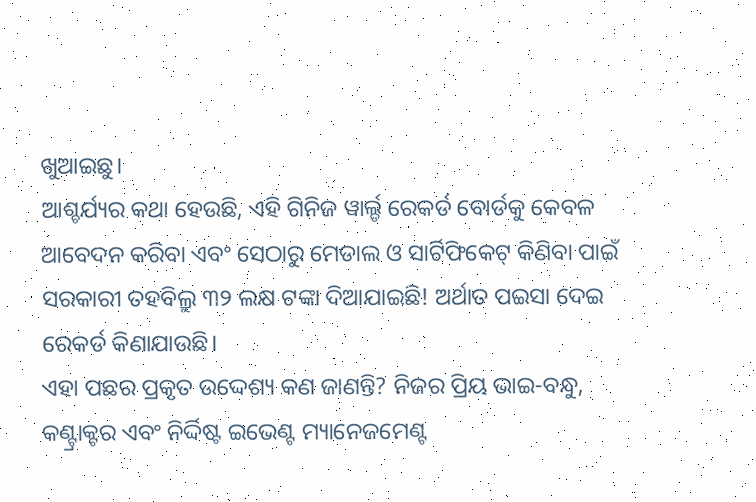ଖୁଆଇଛୁ।
ଆଶ୍ଚର୍ଯ୍ୟର କଥା ହେଉଛି, ଏହି ଗିନିଜ ୱାର୍ଲ୍ଡ ରେକର୍ଡ ବୋର୍ଡକୁ କେବଳ ଆବେଦନ କରିବା ଏବଂ ସେଠାରୁ ମେଡାଲ ଓ ସାର୍ଟିଫିକେଟ୍ କିଣିବା ପାଇଁ ସରକାରୀ ତହବିଲ୍ରୁ ୩୨ ଲକ୍ଷ ଟଙ୍କା ଦିଆଯାଇଛି! ଅର୍ଥାତ ପଇସା ଦେଇ ରେକର୍ଡ କିଣାଯାଉଛି।
ଏହା ପଛର ପ୍ରକୃତ ଉଦ୍ଦେଶ୍ୟ କଣ ଜାଣନ୍ତି? ନିଜର ପ୍ରିୟ ଭାଇ-ବନ୍ଧୁ, କଣ୍ଟ୍ରାକ୍ଟର ଏବଂ ନିର୍ଦ୍ଦିଷ୍ଟ ଇଭେଣ୍ଟ ମ୍ୟାନେଜମେଣ୍ଟ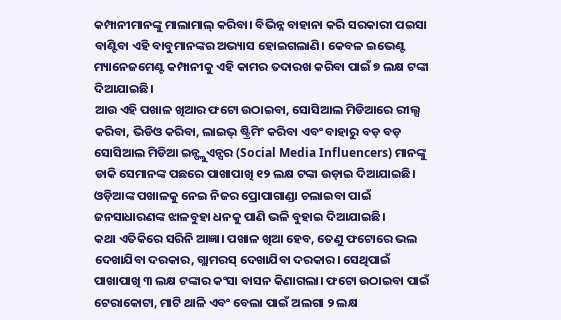କମ୍ପାନୀମାନଙ୍କୁ ମାଲାମାଲ୍ କରିବା। ବିଭିନ୍ନ ବାହାନା କରି ସରକାରୀ ପଇସା ବାଣ୍ଟିବା ଏହି ବାବୁମାନଙ୍କର ଅଭ୍ୟାସ ହୋଇଗଲାଣି। କେବଳ ଇଭେଣ୍ଟ ମ୍ୟାନେଜମେଣ୍ଟ କମ୍ପାନୀକୁ ଏହି କାମର ତଦାରଖ କରିବା ପାଇଁ ୭ ଲକ୍ଷ ଟଙ୍କା ଦିଆଯାଇଛି।
ଆଉ ଏହି ପଖାଳ ଖିଆର ଫଟୋ ଉଠାଇବା, ସୋସିଆଲ ମିଡିଆରେ ରୀଲ୍ସ କରିବା, ଭିଡିଓ କରିବା, ଲାଇଭ୍ ଷ୍ଟ୍ରିମିଂ କରିବା ଏବଂ ବାହାରୁ ବଡ଼ ବଡ଼ ସୋସିଆଲ ମିଡିଆ ଇନ୍ଫ୍ଲୁଏନ୍ସର (Social Media Influencers) ମାନଙ୍କୁ ଡାକି ସେମାନଙ୍କ ପଛରେ ପାଖାପାଖି ୧୨ ଲକ୍ଷ ଟଙ୍କା ଉଡ଼ାଇ ଦିଆଯାଇଛି। ଓଡ଼ିଆଙ୍କ ପଖାଳକୁ ନେଇ ନିଜର ପ୍ରୋପାଗାଣ୍ଡା ଚଲାଇବା ପାଇଁ ଜନସାଧାରଣଙ୍କ ଝାଳବୁହା ଧନକୁ ପାଣି ଭଳି ବୁହାଇ ଦିଆଯାଇଛି।
କଥା ଏତିକିରେ ସରିନି ଆଜ୍ଞା। ପଖାଳ ଖିଆ ହେବ, ତେଣୁ ଫଟୋରେ ଭଲ ଦେଖାଯିବା ଦରକାର, ଗ୍ଲାମରସ୍ ଦେଖାଯିବା ଦରକାର। ସେଥିପାଇଁ ପାଖାପାଖି ୩ ଲକ୍ଷ ଟଙ୍କାର କଂସା ବାସନ କିଣାଗଲା। ଫଟୋ ଉଠାଇବା ପାଇଁ ଟେରାକୋଟା, ମାଟି ଥାଳି ଏବଂ ବେଲା ପାଇଁ ଅଲଗା ୨ ଲକ୍ଷ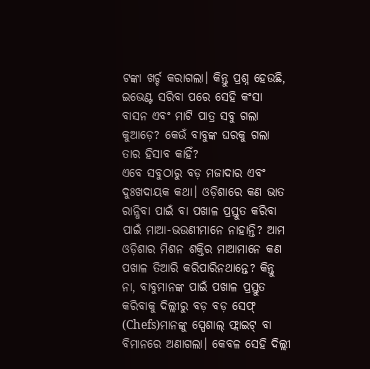ଟଙ୍କା ଖର୍ଚ୍ଚ କରାଗଲା। କିନ୍ତୁ ପ୍ରଶ୍ନ ହେଉଛି, ଇଭେଣ୍ଟ ସରିବା ପରେ ସେହି କଂସା ବାସନ ଏବଂ ମାଟି ପାତ୍ର ସବୁ ଗଲା କୁଆଡ଼େ? କେଉଁ ବାବୁଙ୍କ ଘରକୁ ଗଲା ତାର ହିସାବ କାହିଁ?
ଏବେ ସବୁଠାରୁ ବଡ଼ ମଜାଦାର ଏବଂ ଦୁଃଖଦାୟକ କଥା। ଓଡ଼ିଶାରେ କଣ ଭାତ ରାନ୍ଧିବା ପାଇଁ ବା ପଖାଳ ପ୍ରସ୍ତୁତ କରିବା ପାଇଁ ମାଆ-ଭଉଣୀମାନେ ନାହାନ୍ତି? ଆମ ଓଡ଼ିଶାର ମିଶନ ଶକ୍ତିର ମାଆମାନେ କଣ ପଖାଳ ତିଆରି କରିପାରିନଥାନ୍ତେ? କିନ୍ତୁ ନା, ବାବୁମାନଙ୍କ ପାଇଁ ପଖାଳ ପ୍ରସ୍ତୁତ କରିବାକୁ ଦିଲ୍ଲୀରୁ ବଡ଼ ବଡ଼ ସେଫ୍ (Chefs)ମାନଙ୍କୁ ସ୍ପେଶାଲ୍ ଫ୍ଲାଇଟ୍ ବା ବିମାନରେ ଅଣାଗଲା। କେବଳ ସେହି ଦିଲ୍ଲୀ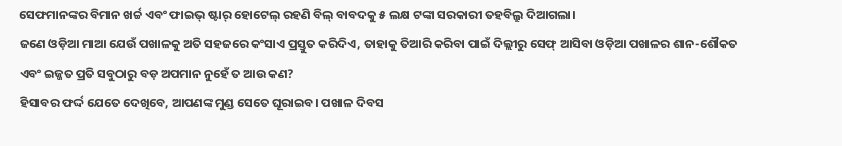ସେଫମାନଙ୍କର ବିମାନ ଖର୍ଚ୍ଚ ଏବଂ ଫାଇଭ୍ ଷ୍ଟାର୍ ହୋଟେଲ୍ ରହଣି ବିଲ୍ ବାବଦକୁ ୫ ଲକ୍ଷ ଟଙ୍କା ସରକାରୀ ତହବିଲ୍ରୁ ଦିଆଗଲା।
ଜଣେ ଓଡ଼ିଆ ମାଆ ଯେଉଁ ପଖାଳକୁ ଅତି ସହଜରେ କଂସାଏ ପ୍ରସ୍ତୁତ କରିଦିଏ, ତାହାକୁ ତିଆରି କରିବା ପାଇଁ ଦିଲ୍ଲୀରୁ ସେଫ୍ ଆସିବା ଓଡ଼ିଆ ପଖାଳର ଶାନ-ଶୌକତ ଏବଂ ଇଜ୍ଜତ ପ୍ରତି ସବୁଠାରୁ ବଡ଼ ଅପମାନ ନୁହେଁ ତ ଆଉ କଣ?
ହିସାବର ଫର୍ଦ୍ଦ ଯେତେ ଦେଖିବେ, ଆପଣଙ୍କ ମୁଣ୍ଡ ସେତେ ଘୂରାଇବ। ପଖାଳ ଦିବସ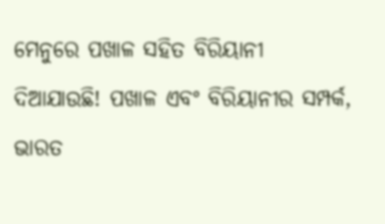ମେନୁରେ ପଖାଳ ସହିତ ବିରିୟାନୀ ଦିଆଯାଉଛି! ପଖାଳ ଏବଂ ବିରିୟାନୀର ସମ୍ପର୍କ, ଭାରତ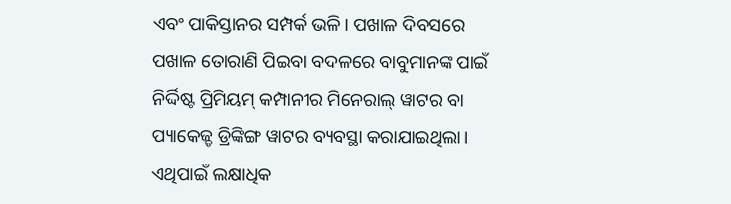ଏବଂ ପାକିସ୍ତାନର ସମ୍ପର୍କ ଭଳି। ପଖାଳ ଦିବସରେ ପଖାଳ ତୋରାଣି ପିଇବା ବଦଳରେ ବାବୁମାନଙ୍କ ପାଇଁ ନିର୍ଦ୍ଦିଷ୍ଟ ପ୍ରିମିୟମ୍ କମ୍ପାନୀର ମିନେରାଲ୍ ୱାଟର ବା ପ୍ୟାକେଜ୍ଡ ଡ୍ରିଙ୍କିଙ୍ଗ ୱାଟର ବ୍ୟବସ୍ଥା କରାଯାଇଥିଲା। ଏଥିପାଇଁ ଲକ୍ଷାଧିକ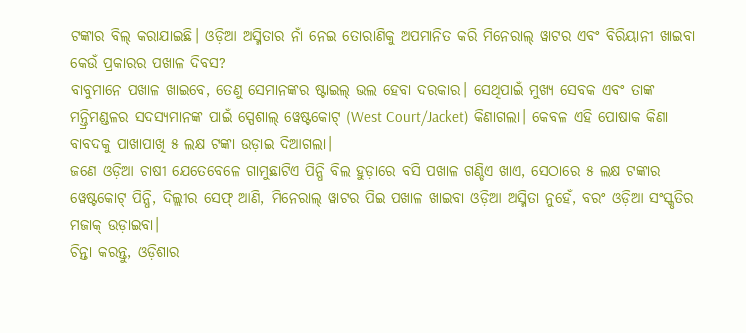ଟଙ୍କାର ବିଲ୍ କରାଯାଇଛି। ଓଡ଼ିଆ ଅସ୍ମିତାର ନାଁ ନେଇ ତୋରାଣିକୁ ଅପମାନିତ କରି ମିନେରାଲ୍ ୱାଟର ଏବଂ ବିରିୟାନୀ ଖାଇବା କେଉଁ ପ୍ରକାରର ପଖାଳ ଦିବସ?
ବାବୁମାନେ ପଖାଳ ଖାଇବେ, ତେଣୁ ସେମାନଙ୍କର ଷ୍ଟାଇଲ୍ ଭଲ ହେବା ଦରକାର। ସେଥିପାଇଁ ମୁଖ୍ୟ ସେବକ ଏବଂ ତାଙ୍କ ମନ୍ତ୍ରିମଣ୍ଡଳର ସଦସ୍ୟମାନଙ୍କ ପାଇଁ ସ୍ପେଶାଲ୍ ୱେଷ୍ଟକୋଟ୍ (West Court/Jacket) କିଣାଗଲା। କେବଳ ଏହି ପୋଷାକ କିଣା ବାବଦକୁ ପାଖାପାଖି ୫ ଲକ୍ଷ ଟଙ୍କା ଉଡ଼ାଇ ଦିଆଗଲା।
ଜଣେ ଓଡ଼ିଆ ଚାଷୀ ଯେତେବେଳେ ଗାମୁଛାଟିଏ ପିନ୍ଧି ବିଲ ହୁଡ଼ାରେ ବସି ପଖାଳ ଗଣ୍ଡିଏ ଖାଏ, ସେଠାରେ ୫ ଲକ୍ଷ ଟଙ୍କାର ୱେଷ୍ଟକୋଟ୍ ପିନ୍ଧି, ଦିଲ୍ଲୀର ସେଫ୍ ଆଣି, ମିନେରାଲ୍ ୱାଟର ପିଇ ପଖାଳ ଖାଇବା ଓଡ଼ିଆ ଅସ୍ମିତା ନୁହେଁ, ବରଂ ଓଡ଼ିଆ ସଂସ୍କୃତିର ମଜାକ୍ ଉଡ଼ାଇବା।
ଚିନ୍ତା କରନ୍ତୁ, ଓଡ଼ିଶାର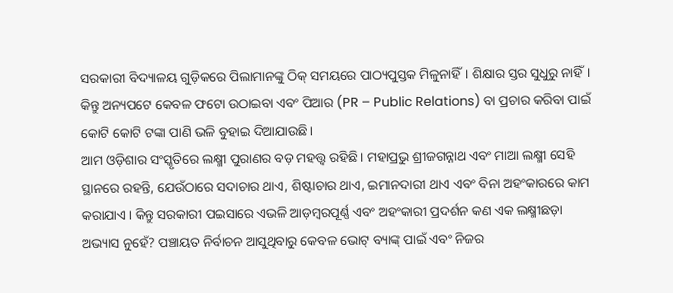ସରକାରୀ ବିଦ୍ୟାଳୟ ଗୁଡ଼ିକରେ ପିଲାମାନଙ୍କୁ ଠିକ୍ ସମୟରେ ପାଠ୍ୟପୁସ୍ତକ ମିଳୁନାହିଁ। ଶିକ୍ଷାର ସ୍ତର ସୁଧୁରୁ ନାହିଁ। କିନ୍ତୁ ଅନ୍ୟପଟେ କେବଳ ଫଟୋ ଉଠାଇବା ଏବଂ ପିଆର (PR – Public Relations) ବା ପ୍ରଚାର କରିବା ପାଇଁ କୋଟି କୋଟି ଟଙ୍କା ପାଣି ଭଳି ବୁହାଇ ଦିଆଯାଉଛି।
ଆମ ଓଡ଼ିଶାର ସଂସ୍କୃତିରେ ଲକ୍ଷ୍ମୀ ପୁରାଣର ବଡ଼ ମହତ୍ତ୍ୱ ରହିଛି। ମହାପ୍ରଭୁ ଶ୍ରୀଜଗନ୍ନାଥ ଏବଂ ମାଆ ଲକ୍ଷ୍ମୀ ସେହି ସ୍ଥାନରେ ରହନ୍ତି, ଯେଉଁଠାରେ ସଦାଚାର ଥାଏ, ଶିଷ୍ଟାଚାର ଥାଏ, ଇମାନଦାରୀ ଥାଏ ଏବଂ ବିନା ଅହଂକାରରେ କାମ କରାଯାଏ। କିନ୍ତୁ ସରକାରୀ ପଇସାରେ ଏଭଳି ଆଡ଼ମ୍ବରପୂର୍ଣ୍ଣ ଏବଂ ଅହଂକାରୀ ପ୍ରଦର୍ଶନ କଣ ଏକ ଲକ୍ଷ୍ମୀଛଡ଼ା ଅଭ୍ୟାସ ନୁହେଁ? ପଞ୍ଚାୟତ ନିର୍ବାଚନ ଆସୁଥିବାରୁ କେବଳ ଭୋଟ୍ ବ୍ୟାଙ୍କ୍ ପାଇଁ ଏବଂ ନିଜର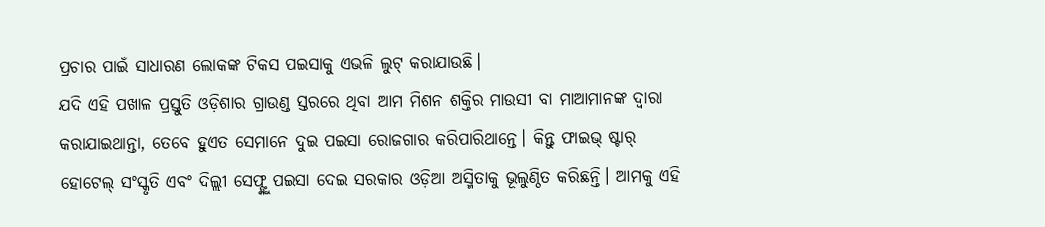ପ୍ରଚାର ପାଇଁ ସାଧାରଣ ଲୋକଙ୍କ ଟିକସ ପଇସାକୁ ଏଭଳି ଲୁଟ୍ କରାଯାଉଛି।
ଯଦି ଏହି ପଖାଳ ପ୍ରସ୍ତୁତି ଓଡ଼ିଶାର ଗ୍ରାଉଣ୍ଡ ସ୍ତରରେ ଥିବା ଆମ ମିଶନ ଶକ୍ତିର ମାଉସୀ ବା ମାଆମାନଙ୍କ ଦ୍ୱାରା କରାଯାଇଥାନ୍ତା, ତେବେ ହୁଏତ ସେମାନେ ଦୁଇ ପଇସା ରୋଜଗାର କରିପାରିଥାନ୍ତେ। କିନ୍ତୁ ଫାଇଭ୍ ଷ୍ଟାର୍ ହୋଟେଲ୍ ସଂସ୍କୃତି ଏବଂ ଦିଲ୍ଲୀ ସେଫ୍ଙ୍କୁ ପଇସା ଦେଇ ସରକାର ଓଡ଼ିଆ ଅସ୍ମିତାକୁ ଭୂଲୁଣ୍ଠିତ କରିଛନ୍ତି। ଆମକୁ ଏହି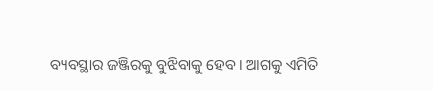ବ୍ୟବସ୍ଥାର ଜଞ୍ଜିରକୁ ବୁଝିବାକୁ ହେବ। ଆଗକୁ ଏମିତି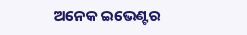ଅନେକ ଇଭେଣ୍ଟର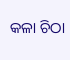କଳା ଚିଠା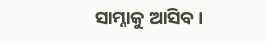ସାମ୍ନାକୁ ଆସିବ।